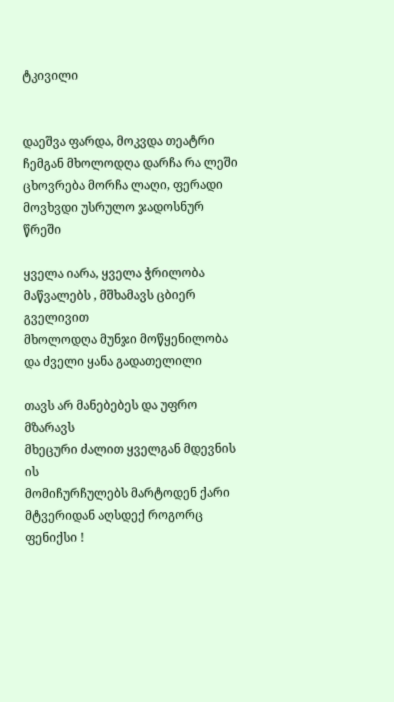ტკივილი


დაეშვა ფარდა, მოკვდა თეატრი
ჩემგან მხოლოდღა დარჩა რა ლეში
ცხოვრება მორჩა ლაღი, ფერადი
მოვხვდი უსრულო ჯადოსნურ წრეში

ყველა იარა, ყველა ჭრილობა
მაწვალებს , მშხამავს ცბიერ გველივით
მხოლოდღა მუნჯი მოწყენილობა
და ძველი ყანა გადათელილი

თავს არ მანებებეს და უფრო მზარავს
მხეცური ძალით ყველგან მდევნის ის
მომიჩურჩულებს მარტოდენ ქარი
მტვერიდან აღსდექ როგორც ფენიქსი !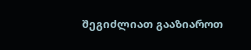შეგიძლიათ გააზიაროთ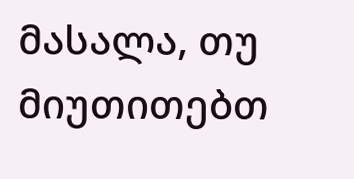მასალა, თუ მიუთითებთ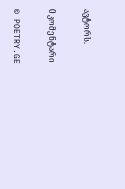ავტორს.

0 კომენტარი

© POETRY.GE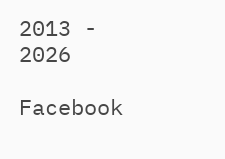2013 - 2026

Facebook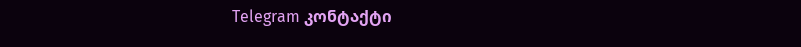Telegram კონტაქტი